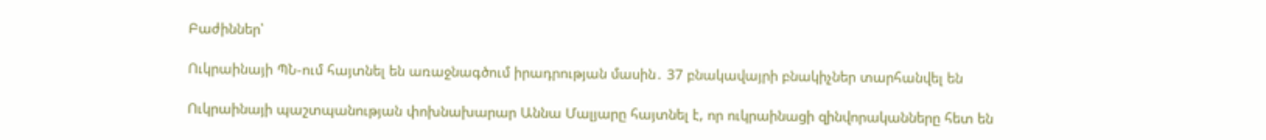Բաժիններ՝

Ուկրաինայի ՊՆ-ում հայտնել են առաջնագծում իրադրության մասին․ 37 բնակավայրի բնակիչներ տարհանվել են

Ուկրաինայի պաշտպանության փոխնախարար Աննա Մալյարը հայտնել է, որ ուկրաինացի զինվորականները հետ են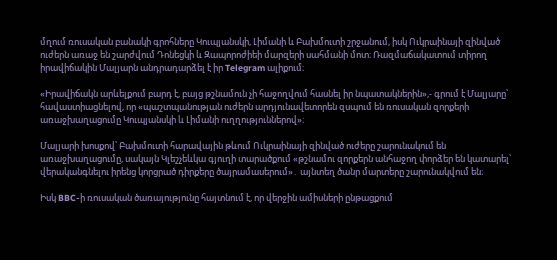մղում ռուսական բանակի գրոհները Կուպյանսկի, Լիմանի և Բախմուտի շրջանում, իսկ Ուկրաինայի զինված ուժերն առաջ են շարժվում Դոնեցկի և Զապորոժիեի մարզերի սահմանի մոտ։ Ռազմաճակատում տիրող իրավիճակին Մալյարն անդրադարձել է իր Telegram ալիքում։

«Իրավիճակն արևելքում բարդ է, բայց թշնամուն չի հաջողվում հասնել իր նպատակներին»,- գրում է Մալյարը՝ հավաստիացնելով, որ «պաշտպանության ուժերն արդյունավետորեն զսպում են ռուսական զորքերի առաջխաղացումը Կուպյանսկի և Լիմանի ուղղություններով»։

Մալյարի խոսքով՝ Բախմուտի հարավային թևում Ուկրաինայի զինված ուժերը շարունակում են առաջխաղացումը, սակայն Կլեշչեևկա գյուղի տարածքում «թշնամու զորքերն անհաջող փորձեր են կատարել՝ վերականգնելու իրենց կորցրած դիրքերը ծայրամասերում»․ այնտեղ ծանր մարտերը շարունակվում են։

Իսկ BBC-ի ռուսական ծառայությունը հայտնում է, որ վերջին ամիսների ընթացքում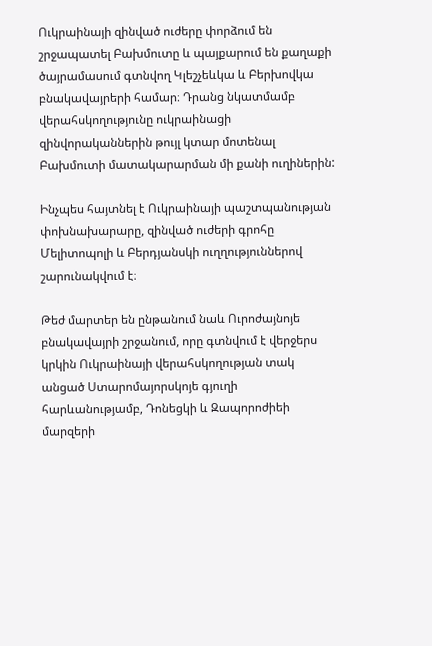Ուկրաինայի զինված ուժերը փորձում են շրջապատել Բախմուտը և պայքարում են քաղաքի ծայրամասում գտնվող Կլեշչեևկա և Բերխովկա բնակավայրերի համար։ Դրանց նկատմամբ վերահսկողությունը ուկրաինացի զինվորականներին թույլ կտար մոտենալ Բախմուտի մատակարարման մի քանի ուղիներին:

Ինչպես հայտնել է Ուկրաինայի պաշտպանության փոխնախարարը, զինված ուժերի գրոհը Մելիտոպոլի և Բերդյանսկի ուղղություններով շարունակվում է։

Թեժ մարտեր են ընթանում նաև Ուրոժայնոյե բնակավայրի շրջանում, որը գտնվում է վերջերս կրկին Ուկրաինայի վերահսկողության տակ անցած Ստարոմայորսկոյե գյուղի հարևանությամբ, Դոնեցկի և Զապորոժիեի մարզերի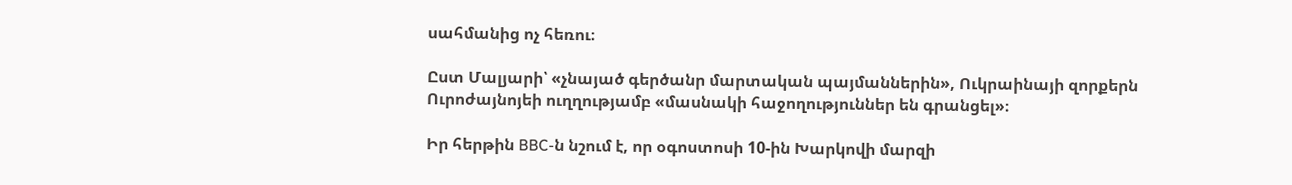սահմանից ոչ հեռու։

Ըստ Մալյարի՝ «չնայած գերծանր մարտական պայմաններին», Ուկրաինայի զորքերն Ուրոժայնոյեի ուղղությամբ «մասնակի հաջողություններ են գրանցել»։

Իր հերթին BBC-ն նշում է, որ օգոստոսի 10-ին Խարկովի մարզի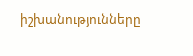իշխանությունները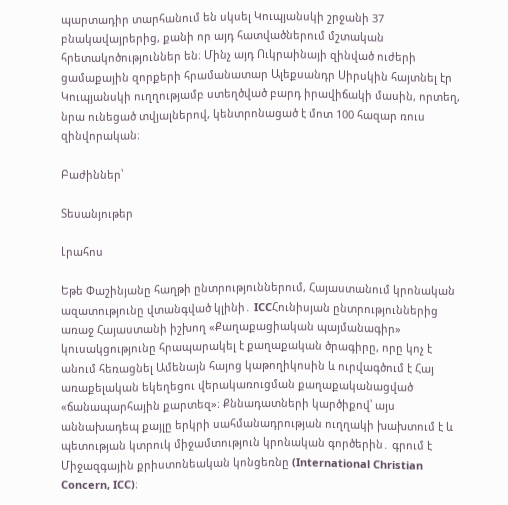պարտադիր տարհանում են սկսել Կուպյանսկի շրջանի 37 բնակավայրերից, քանի որ այդ հատվածներում մշտական հրետակոծություններ են։ Մինչ այդ Ուկրաինայի զինված ուժերի ցամաքային զորքերի հրամանատար Ալեքսանդր Սիրսկին հայտնել էր Կուպյանսկի ուղղությամբ ստեղծված բարդ իրավիճակի մասին, որտեղ, նրա ունեցած տվյալներով, կենտրոնացած է մոտ 100 հազար ռուս զինվորական։

Բաժիններ՝

Տեսանյութեր

Լրահոս

Եթե Փաշինյանը հաղթի ընտրություններում, Հայաստանում կրոնական ազատությունը վտանգված կլինի․ ICCՀունիսյան ընտրություններից առաջ Հայաստանի իշխող «Քաղաքացիական պայմանագիր» կուսակցությունը հրապարակել է քաղաքական ծրագիրը, որը կոչ է անում հեռացնել Ամենայն հայոց կաթողիկոսին և ուրվագծում է Հայ առաքելական եկեղեցու վերակառուցման քաղաքականացված «ճանապարհային քարտեզ»։ Քննադատների կարծիքով՝ այս աննախադեպ քայլը երկրի սահմանադրության ուղղակի խախտում է և պետության կտրուկ միջամտություն կրոնական գործերին․ գրում է Միջազգային քրիստոնեական կոնցեռնը (International Christian Concern, ICC)։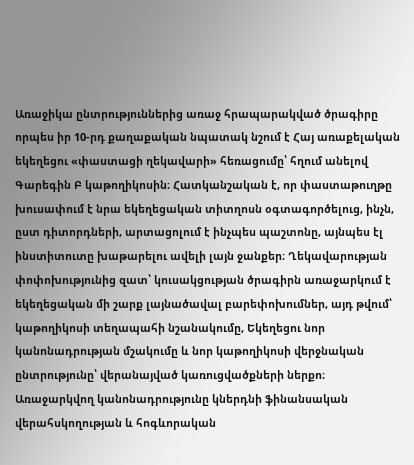Առաջիկա ընտրություններից առաջ հրապարակված ծրագիրը որպես իր 10-րդ քաղաքական նպատակ նշում է Հայ առաքելական եկեղեցու «փաստացի ղեկավարի» հեռացումը՝ հղում անելով Գարեգին Բ կաթողիկոսին։ Հատկանշական է, որ փաստաթուղթը խուսափում է նրա եկեղեցական տիտղոսն օգտագործելուց, ինչն, ըստ դիտորդների, արտացոլում է ինչպես պաշտոնը, այնպես էլ ինստիտուտը խաթարելու ավելի լայն ջանքեր։ Ղեկավարության փոփոխությունից զատ՝ կուսակցության ծրագիրն առաջարկում է եկեղեցական մի շարք լայնածավալ բարեփոխումներ, այդ թվում՝ կաթողիկոսի տեղապահի նշանակումը, Եկեղեցու նոր կանոնադրության մշակումը և նոր կաթողիկոսի վերջնական ընտրությունը՝ վերանայված կառուցվածքների ներքո։ Առաջարկվող կանոնադրությունը կներդնի ֆինանսական վերահսկողության և հոգևորական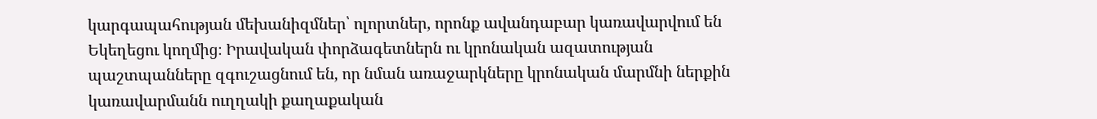կարգապահության մեխանիզմներ՝ ոլորտներ, որոնք ավանդաբար կառավարվում են Եկեղեցու կողմից։ Իրավական փորձագետներն ու կրոնական ազատության պաշտպանները զգուշացնում են, որ նման առաջարկները կրոնական մարմնի ներքին կառավարմանն ուղղակի քաղաքական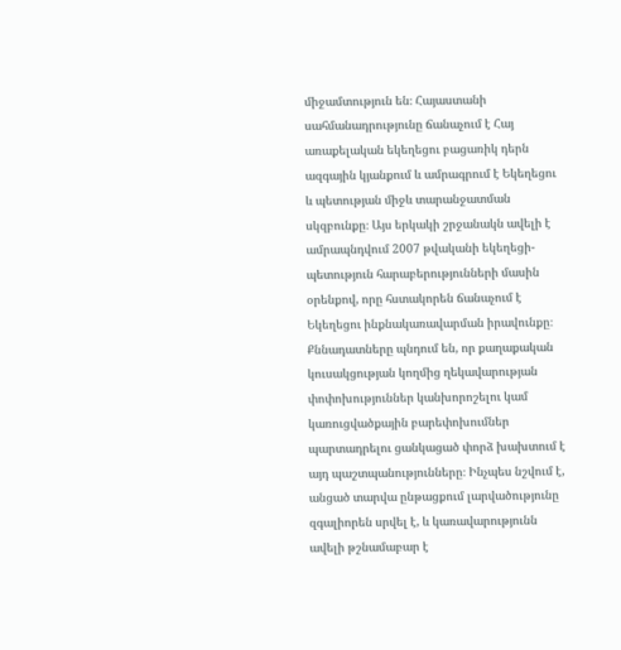միջամտություն են։ Հայաստանի սահմանադրությունը ճանաչում է Հայ առաքելական եկեղեցու բացառիկ դերն ազգային կյանքում և ամրագրում է Եկեղեցու և պետության միջև տարանջատման սկզբունքը։ Այս երկակի շրջանակն ավելի է ամրապնդվում 2007 թվականի եկեղեցի-պետություն հարաբերությունների մասին օրենքով, որը հստակորեն ճանաչում է Եկեղեցու ինքնակառավարման իրավունքը։ Քննադատները պնդում են, որ քաղաքական կուսակցության կողմից ղեկավարության փոփոխություններ կանխորոշելու կամ կառուցվածքային բարեփոխումներ պարտադրելու ցանկացած փորձ խախտում է այդ պաշտպանությունները։ Ինչպես նշվում է, անցած տարվա ընթացքում լարվածությունը զգալիորեն սրվել է, և կառավարությունն ավելի թշնամաբար է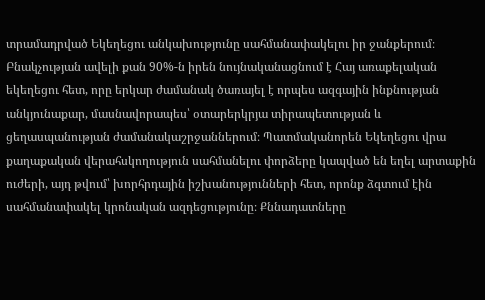տրամադրված Եկեղեցու անկախությունը սահմանափակելու իր ջանքերում։ Բնակչության ավելի քան 90%-ն իրեն նույնականացնում է Հայ առաքելական եկեղեցու հետ, որը երկար ժամանակ ծառայել է որպես ազգային ինքնության անկյունաքար, մասնավորապես՝ օտարերկրյա տիրապետության և ցեղասպանության ժամանակաշրջաններում։ Պատմականորեն Եկեղեցու վրա քաղաքական վերահսկողություն սահմանելու փորձերը կապված են եղել արտաքին ուժերի, այդ թվում՝ խորհրդային իշխանությունների հետ, որոնք ձգտում էին սահմանափակել կրոնական ազդեցությունը։ Քննադատները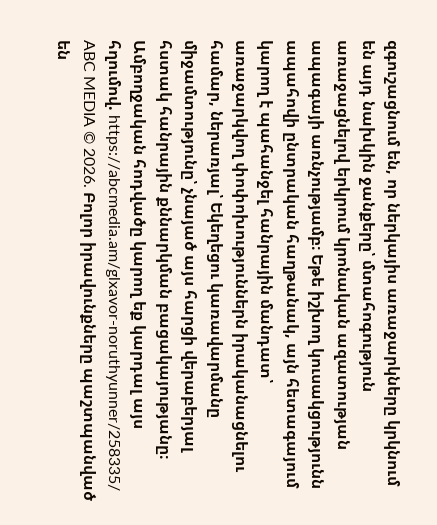զգուշացնում են, որ ներկայիս առաջարկները կրկնում են այդ նախկին ջանքերը՝ մտահոգություն առաջացնելով երկրում կրոնական ազատության ապագայի առնչությամբ։ Եթե իշխող կուսակցությունն ապահովի ընտրական հաղթանակ, այն հետագայում կարող է պահանջել հանրային մանդատ՝ առաջարկվող փոփոխություններն իրականացնելու համար, ներառյալ՝ Եկեղեցու կառավարմանը միջամտությունը՝ չնայած այս հարցի վերաբերյալ հստակ հանրային քննարկման բացակայությանը։ Ամբողջական հոդվածը կարող եք կարդալ այս հղումով. https://abcmedia.am/glxavor-noruthyunner/258335/ ABC MEDIA © 2026. Բոլոր իրավունքները պաշտպանված են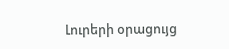Լուրերի օրացույց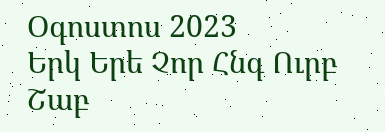Օգոստոս 2023
Երկ Երե Չոր Հնգ Ուրբ Շաբ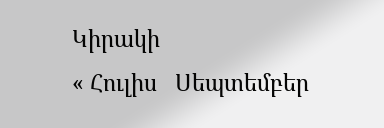Կիրակի
« Հուլիս   Սեպտեմբեր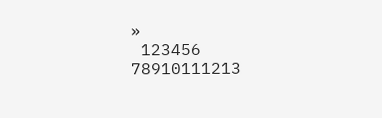»
 123456
78910111213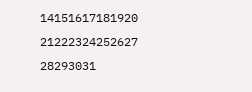14151617181920
21222324252627
28293031